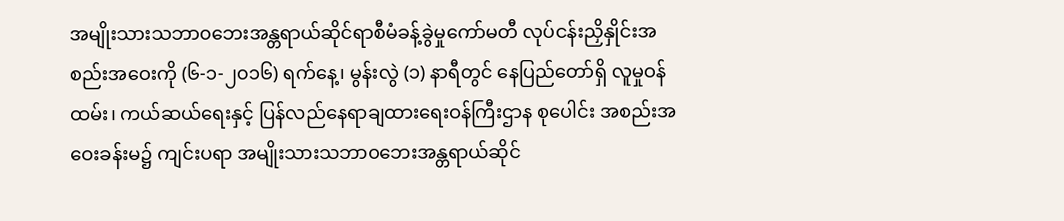အမျိုးသားသဘာ၀ဘေးအန္တရာယ်ဆိုင်ရာစီမံခန့်ခွဲမှုကော်မတီ လုပ်ငန်းညှိနှိုင်းအစည်းအဝေးကို (၆-၁-၂၀၁၆) ရက်နေ့၊ မွန်းလွဲ (၁) နာရီတွင် နေပြည်တော်ရှိ လူမှုဝန်ထမ်း၊ ကယ်ဆယ်ရေးနှင့် ပြန်လည်နေရာချထားရေးဝန်ကြီးဌာန စုပေါင်း အစည်းအဝေးခန်းမ၌ ကျင်းပရာ အမျိုးသားသဘာ၀ဘေးအန္တရာယ်ဆိုင်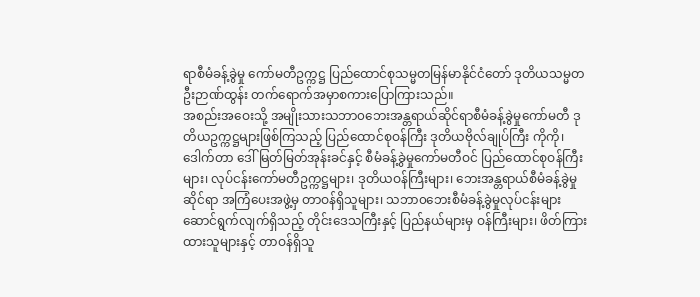ရာစီမံခန့်ခွဲမှု ကော်မတီဥက္ကဋ္ဌ ပြည်ထောင်စုသမ္မတမြန်မာနိုင်ငံတော် ဒုတိယသမ္မတ ဦးဉာဏ်ထွန်း တက်ရောက်အမှာစကားပြောကြားသည်။
အစည်းအဝေးသို့ အမျိုးသားသဘာ၀ဘေးအန္တရာယ်ဆိုင်ရာစီမံခန့်ခွဲမှုကော်မတီ ဒုတိယဥက္ကဋ္ဌများဖြစ်ကြသည့် ပြည်ထောင်စုဝန်ကြီး ဒုတိယဗိုလ်ချုပ်ကြီး ကိုကို၊ ဒေါက်တာ ဒေါ်မြတ်မြတ်အုန်းခင်နှင့် စီမံခန့်ခွဲမှုကော်မတီဝင် ပြည်ထောင်စုဝန်ကြီးများ၊ လုပ်ငန်းကော်မတီဥက္ကဋ္ဌများ၊ ဒုတိယဝန်ကြီးများ၊ ဘေးအန္တရာယ်စီမံခန့်ခွဲမှုဆိုင်ရာ အကြံပေးအဖွဲ့မှ တာဝန်ရှိသူများ၊ သဘာ၀ဘေးစီမံခန့်ခွဲမှုလုပ်ငန်းများ ဆောင်ရွက်လျက်ရှိသည့် တိုင်းဒေသကြီးနှင့် ပြည်နယ်များမှ ဝန်ကြီးများ၊ ဖိတ်ကြားထားသူများနှင့် တာဝန်ရှိသူ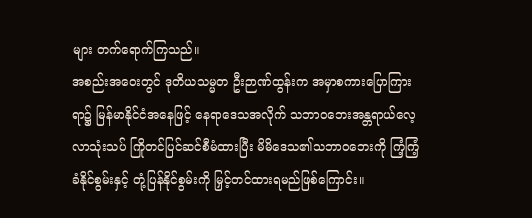များ တက်ရောက်ကြသည်။
အစည်းအဝေးတွင် ဒုတိယသမ္မတ ဦးဉာဏ်ထွန်းက အမှာစကားပြောကြားရာ၌ မြန်မာနိုင်ငံအနေဖြင့် နေရာဒေသအလိုက် သဘာ၀ဘေးအန္တရာယ်လေ့လာသုံးသပ် ကြိုတင်ပြင်ဆင်စီမံထားပြီး မိမိဒေသ၏သဘာ၀ဘေးကို ကြံ့ကြံ့ခံနိုင်စွမ်းနှင့် တုံ့ပြန်နိုင်စွမ်းကို မြှင့်တင်ထားရမည်ဖြစ်ကြောင်း။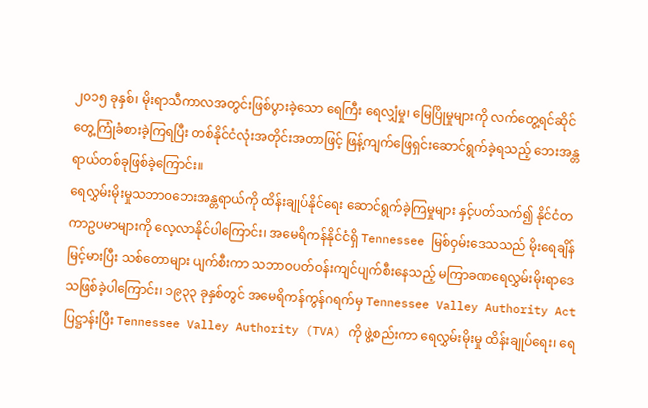၂၀၁၅ ခုနှစ်၊ မိုးရာသီကာလအတွင်းဖြစ်ပွားခဲ့သော ရေကြီး ရေလျှံမှု၊ မြေပြိုမှုများကို လက်တွေ့ရင်ဆိုင် တွေ့ကြုံခံစားခဲ့ကြရပြီး တစ်နိုင်ငံလုံးအတိုင်းအတာဖြင့် ဖြန့်ကျက်ဖြေရှင်းဆောင်ရွက်ခဲ့ရသည့် ဘေးအန္တရာယ်တစ်ခုဖြစ်ခဲ့ကြောင်း။
ရေလွှမ်းမိုးမှုသဘာ၀ဘေးအန္တရာယ်ကို ထိန်းချုပ်နိုင်ရေး ဆောင်ရွက်ခဲ့ကြမှုများ နှင့်ပတ်သက်၍ နိုင်ငံတကာဥပမာများကို လေ့လာနိုင်ပါကြောင်း၊ အမေရိကန်နိုင်ငံရှိ Tennessee မြစ်ဝှမ်းဒေသသည် မိုးရေချိန်မြင့်မားပြီး သစ်တောများ ပျက်စီးကာ သဘာဝပတ်ဝန်းကျင်ပျက်စီးနေသည့် မကြာခဏရေလွှမ်းမိုးရာဒေသဖြစ်ခဲ့ပါကြောင်း၊ ၁၉၃၃ ခုနှစ်တွင် အမေရိကန်ကွန်ဂရက်မှ Tennessee Valley Authority Act ပြဋ္ဌာန်းပြီး Tennessee Valley Authority (TVA) ကို ဖွဲ့စည်းကာ ရေလွှမ်းမိုးမှု ထိန်းချုပ်ရေး၊ ရေ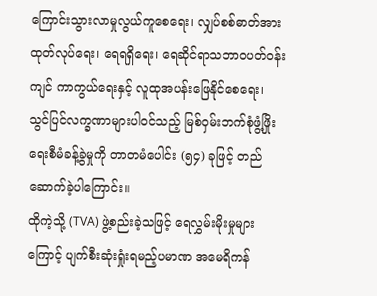ကြောင်းသွားလာမှုလွယ်ကူစေရေး၊ လျှပ်စစ်ဓာတ်အားထုတ်လုပ်ရေး၊ ရေရရှိရေး၊ ရေဆိုင်ရာသဘာဝပတ်ဝန်းကျင် ကာကွယ်ရေးနှင့် လူထုအပန်းဖြေနိုင်စေရေး၊ သွင်ပြင်လက္ခဏာများပါဝင်သည့် မြစ်ဝှမ်းဘက်စုံဖွံ့ဖြိုးရေးစီမံခန့်ခွဲမှုကို တာတမံပေါင်း (၅၄) ခုဖြင့် တည်ဆောက်ခဲ့ပါကြောင်း။
ထိုကဲ့သို့ (TVA) ဖွဲ့စည်းခဲ့သဖြင့် ရေလွှမ်းမိုးမှုများကြောင့် ပျက်စီးဆုံးရှုံးရမည့်ပမာဏ အမေရိကန်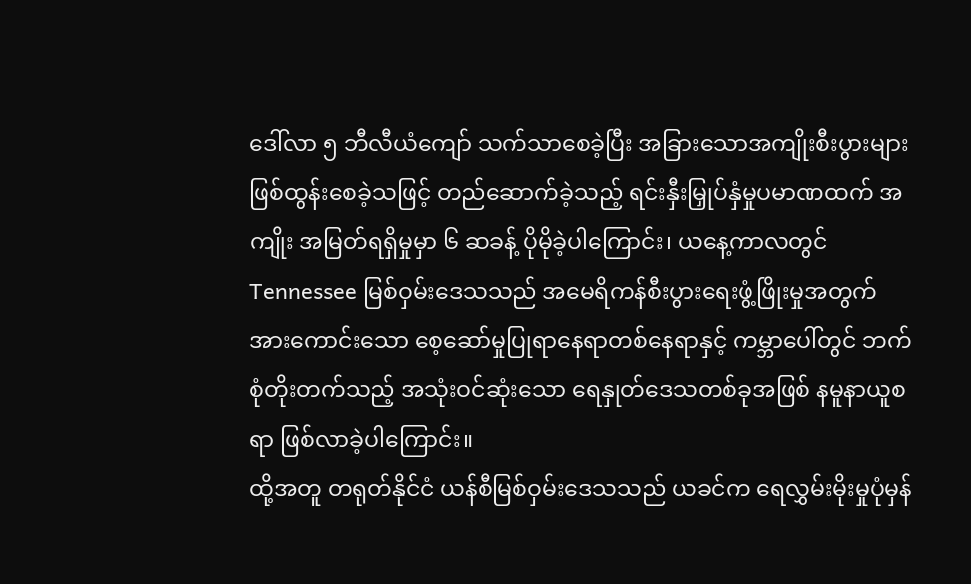ဒေါ်လာ ၅ ဘီလီယံကျော် သက်သာစေခဲ့ပြီး အခြားသောအကျိုးစီးပွားများ ဖြစ်ထွန်းစေခဲ့သဖြင့် တည်ဆောက်ခဲ့သည့် ရင်းနှီးမြှုပ်နှံမှုပမာဏထက် အကျိုး အမြတ်ရရှိမှုမှာ ၆ ဆခန့် ပိုမိုခဲ့ပါကြောင်း၊ ယနေ့ကာလတွင် Tennessee မြစ်ဝှမ်းဒေသသည် အမေရိကန်စီးပွားရေးဖွံ့ဖြိုးမှုအတွက် အားကောင်းသော စေ့ဆော်မှုပြုရာနေရာတစ်နေရာနှင့် ကမ္ဘာပေါ်တွင် ဘက်စုံတိုးတက်သည့် အသုံးဝင်ဆုံးသော ရေနှုတ်ဒေသတစ်ခုအဖြစ် နမူနာယူစရာ ဖြစ်လာခဲ့ပါကြောင်း။
ထို့အတူ တရုတ်နိုင်ငံ ယန်စီမြစ်ဝှမ်းဒေသသည် ယခင်က ရေလွှမ်းမိုးမှုပုံမှန်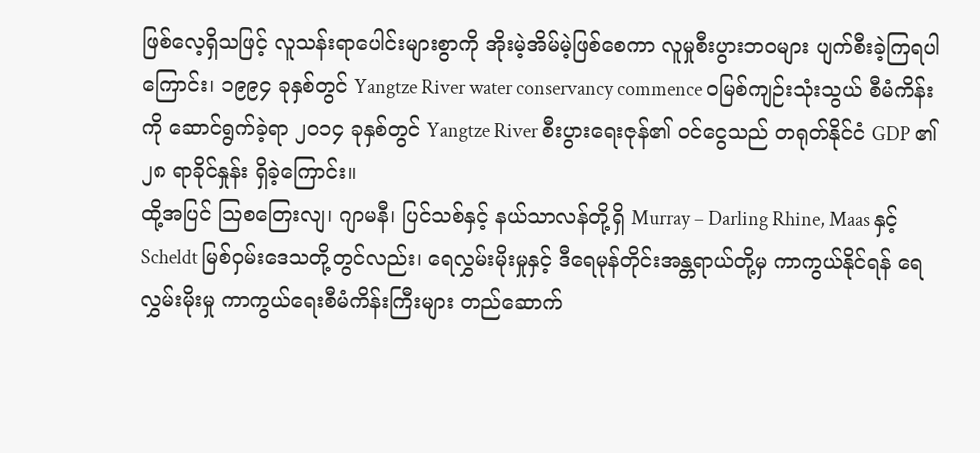ဖြစ်လေ့ရှိသဖြင့် လူသန်းရာပေါင်းများစွာကို အိုးမဲ့အိမ်မဲ့ဖြစ်စေကာ လူမှုစီးပွားဘဝများ ပျက်စီးခဲ့ကြရပါကြောင်း၊ ၁၉၉၄ ခုနှစ်တွင် Yangtze River water conservancy commence ၀မြစ်ကျဉ်းသုံးသွယ် စီမံကိန်းကို ဆောင်ရွက်ခဲ့ရာ ၂၀၁၄ ခုနှစ်တွင် Yangtze River စီးပွားရေးဇုန်၏ ဝင်ငွေသည် တရုတ်နိုင်ငံ GDP ၏ ၂၈ ရာခိုင်နှုန်း ရှိခဲ့ကြောင်း။
ထို့အပြင် ဩစတြေးလျ၊ ဂျာမနီ၊ ပြင်သစ်နှင့် နယ်သာလန်တို့ရှိ Murray – Darling Rhine, Maas နှင့် Scheldt မြစ်ဝှမ်းဒေသတို့တွင်လည်း၊ ရေလွှမ်းမိုးမှုနှင့် ဒီရေမုန်တိုင်းအန္တရာယ်တို့မှ ကာကွယ်နိုင်ရန် ရေလွှမ်းမိုးမှု ကာကွယ်ရေးစီမံကိန်းကြီးများ တည်ဆောက်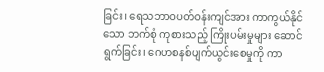ခြင်း၊ ရေသဘာဝပတ်ဝန်းကျင်အား ကာကွယ်နိုင်သော ဘက်စုံ ကုစားသည့် ကြိုးပမ်းမှုများ ဆောင်ရွက်ခြင်း၊ ဂေဟစနစ်ပျက်ယွင်းစေမှုကို ကာ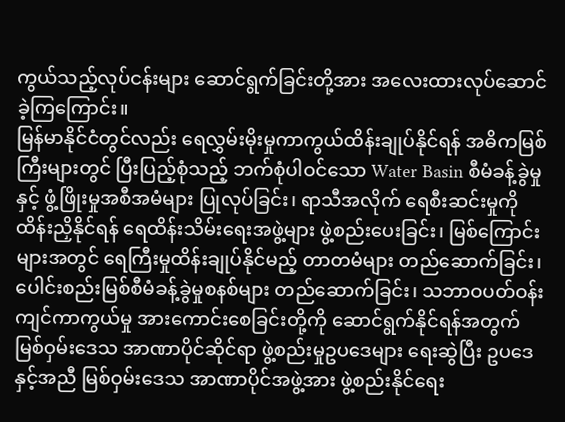ကွယ်သည့်လုပ်ငန်းများ ဆောင်ရွက်ခြင်းတို့အား အလေးထားလုပ်ဆောင်ခဲ့ကြကြောင်း။
မြန်မာနိုင်ငံတွင်လည်း ရေလွှမ်းမိုးမှုကာကွယ်ထိန်းချုပ်နိုင်ရန် အဓိကမြစ်ကြီးများတွင် ပြီးပြည့်စုံသည့် ဘက်စုံပါဝင်သော Water Basin စီမံခန့်ခွဲမှုနှင့် ဖွံ့ဖြိုးမှုအစီအမံများ ပြုလုပ်ခြင်း၊ ရာသီအလိုက် ရေစီးဆင်းမှုကို ထိန်းညှိနိုင်ရန် ရေထိန်းသိမ်းရေးအဖွဲ့များ ဖွဲ့စည်းပေးခြင်း၊ မြစ်ကြောင်းများအတွင် ရေကြီးမှုထိန်းချုပ်နိုင်မည့် တာတမံများ တည်ဆောက်ခြင်း၊ ပေါင်းစည်းမြစ်စီမံခန့်ခွဲမှုစနစ်များ တည်ဆောက်ခြင်း၊ သဘာဝပတ်ဝန်းကျင်ကာကွယ်မှု အားကောင်းစေခြင်းတို့ကို ဆောင်ရွက်နိုင်ရန်အတွက် မြစ်ဝှမ်းဒေသ အာဏာပိုင်ဆိုင်ရာ ဖွဲ့စည်းမှုဥပဒေများ ရေးဆွဲပြီး ဥပဒေနှင့်အညီ မြစ်ဝှမ်းဒေသ အာဏာပိုင်အဖွဲ့အား ဖွဲ့စည်းနိုင်ရေး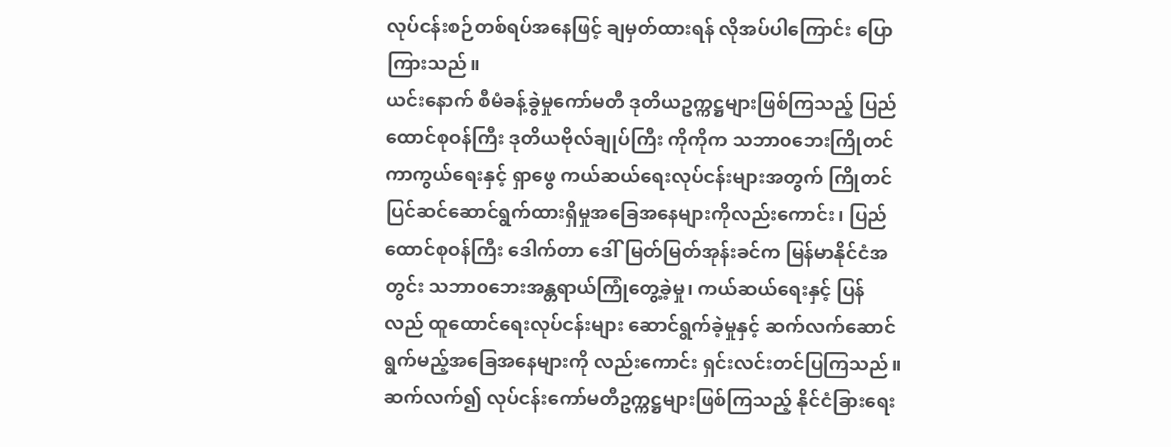လုပ်ငန်းစဉ်တစ်ရပ်အနေဖြင့် ချမှတ်ထားရန် လိုအပ်ပါကြောင်း ပြောကြားသည်။
ယင်းနောက် စီမံခန့်ခွဲမှုကော်မတီ ဒုတိယဥက္ကဋ္ဌများဖြစ်ကြသည့် ပြည်ထောင်စုဝန်ကြီး ဒုတိယဗိုလ်ချုပ်ကြီး ကိုကိုက သဘာ၀ဘေးကြိုတင်ကာကွယ်ရေးနှင့် ရှာဖွေ ကယ်ဆယ်ရေးလုပ်ငန်းများအတွက် ကြိုတင်ပြင်ဆင်ဆောင်ရွက်ထားရှိမှုအခြေအနေများကိုလည်းကောင်း၊ ပြည်ထောင်စုဝန်ကြီး ဒေါက်တာ ဒေါ်မြတ်မြတ်အုန်းခင်က မြန်မာနိုင်ငံအတွင်း သဘာ၀ဘေးအန္တရာယ်ကြုံတွေ့ခဲ့မှု၊ ကယ်ဆယ်ရေးနှင့် ပြန်လည် ထူထောင်ရေးလုပ်ငန်းများ ဆောင်ရွက်ခဲ့မှုနှင့် ဆက်လက်ဆောင်ရွက်မည့်အခြေအနေများကို လည်းကောင်း ရှင်းလင်းတင်ပြကြသည်။
ဆက်လက်၍ လုပ်ငန်းကော်မတီဥက္ကဋ္ဌများဖြစ်ကြသည့် နိုင်ငံခြားရေး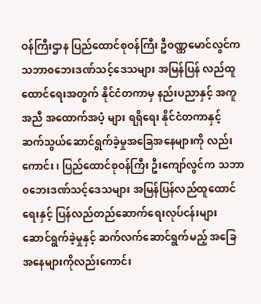ဝန်ကြီးဌာန ပြည်ထောင်စုဝန်ကြီး ဦဝဏ္ဏမောင်လွင်က သဘာ၀ဘေးဒဏ်သင့်ဒေသများ အမြန်ပြန် လည်ထူထောင်ရေးအတွက် နိုင်ငံတကာမှ နည်းပညာနှင့် အကူအညီ အထောက်အပံ့ များ ရရှိရေး နိုင်ငံတကာနှင့် ဆက်သွယ်ဆောင်ရွက်ခဲ့မှုအခြေအနေများကို လည်းကောင်း၊ ပြည်ထောင်စုဝန်ကြီး ဦးကျော်လွင်က သဘာ၀ဘေးဒဏ်သင့်ဒေသများ အမြန်ပြန်လည်ထူထောင်ရေးနှင့် ပြန်လည်တည်ဆောက်ရေးလုပ်ငန်းများ ဆောင်ရွက်ခဲ့မှုနှင့် ဆက်လက်ဆောင်ရွက်မည့် အခြေအနေများကိုလည်းကောင်း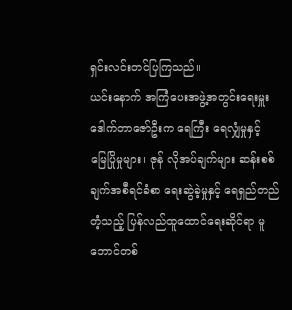ရှင်းလင်းတင်ပြကြသည်။
ယင်းနောက် အကြံပေးအဖွဲ့အတွင်းရေးမှူး ဒေါက်တာဇော်ဦးက ရေကြီး ရေလျှံမှုနှင့် မြေပြိုမှုများ၊ ဇုန် လိုအပ်ချက်များ ဆန်းစစ်ချက်အစီရင်ခံစာ ရေးဆွဲခဲ့မှုနှင့် ရေရှည်တည်တံ့သည့် ပြန်လည်ထူထောင်ရေးဆိုင်ရာ မူဘောင်တစ်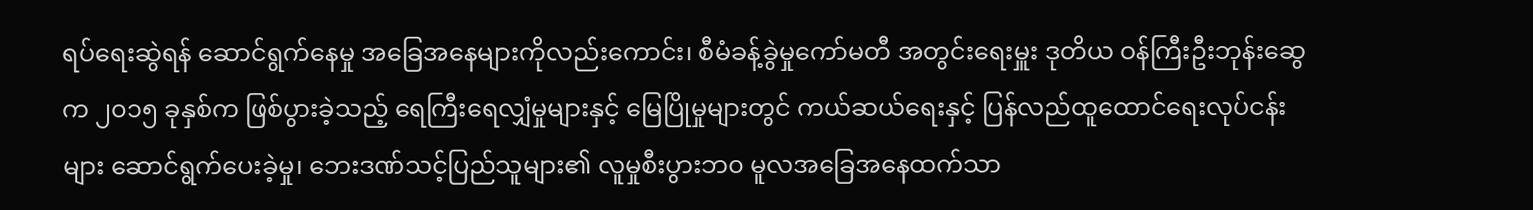ရပ်ရေးဆွဲရန် ဆောင်ရွက်နေမှု အခြေအနေများကိုလည်းကောင်း၊ စီမံခန့်ခွဲမှုကော်မတီ အတွင်းရေးမှူး ဒုတိယ ဝန်ကြီးဦးဘုန်းဆွေက ၂၀၁၅ ခုနှစ်က ဖြစ်ပွားခဲ့သည့် ရေကြီးရေလျှံမှုများနှင့် မြေပြိုမှုများတွင် ကယ်ဆယ်ရေးနှင့် ပြန်လည်ထူထောင်ရေးလုပ်ငန်းများ ဆောင်ရွက်ပေးခဲ့မှု၊ ဘေးဒဏ်သင့်ပြည်သူများ၏ လူမှုစီးပွားဘ၀ မူလအခြေအနေထက်သာ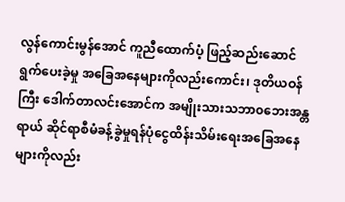လွန်ကောင်းမွန်အောင် ကူညီထောက်ပံ့ ဖြည့်ဆည်းဆောင်ရွက်ပေးခဲ့မှု အခြေအနေများကိုလည်းကောင်း၊ ဒုတိယဝန်ကြီး ဒေါက်တာလင်းအောင်က အမျိုးသားသဘာ၀ဘေးအန္တရာယ် ဆိုင်ရာစီမံခန့်ခွဲမှုရန်ပုံငွေထိန်းသိမ်းရေးအခြေအနေများကိုလည်း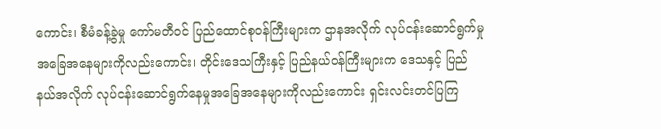ကောင်း၊ စီမံခန့်ခွဲမှု ကော်မတီဝင် ပြည်ထောင်စုဝန်ကြီးများက ဌာနအလိုက် လုပ်ငန်းဆောင်ရွက်မှု အခြေအနေများကိုလည်းကောင်း၊ တိုင်းဒေသကြီးနှင့် ပြည်နယ်ဝန်ကြီးများက ဒေသနှင့် ပြည်နယ်အလိုက် လုပ်ငန်းဆောင်ရွက်နေမှုအခြေအနေများကိုလည်းကောင်း ရှင်းလင်းတင်ပြကြ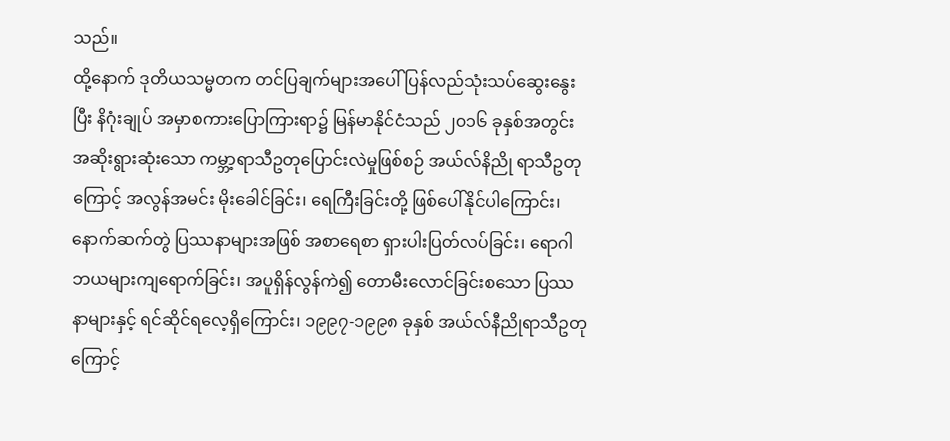သည်။
ထို့နောက် ဒုတိယသမ္မတက တင်ပြချက်များအပေါ် ပြန်လည်သုံးသပ်ဆွေးနွေးပြီး နိဂုံးချုပ် အမှာစကားပြောကြားရာ၌ မြန်မာနိုင်ငံသည် ၂၀၁၆ ခုနှစ်အတွင်း အဆိုးရွားဆုံးသော ကမ္ဘာ့ရာသီဥတုပြောင်းလဲမှုဖြစ်စဉ် အယ်လ်နိညို ရာသီဥတုကြောင့် အလွန်အမင်း မိုးခေါင်ခြင်း၊ ရေကြီးခြင်းတို့ ဖြစ်ပေါ်နိုင်ပါကြောင်း၊ နောက်ဆက်တွဲ ပြဿနာများအဖြစ် အစာရေစာ ရှားပါးပြတ်လပ်ခြင်း၊ ရောဂါဘယများကျရောက်ခြင်း၊ အပူရှိန်လွန်ကဲ၍ တောမီးလောင်ခြင်းစသော ပြဿနာများနှင့် ရင်ဆိုင်ရလေ့ရှိကြောင်း၊ ၁၉၉၇-၁၉၉၈ ခုနှစ် အယ်လ်နီညိုရာသီဥတုကြောင့်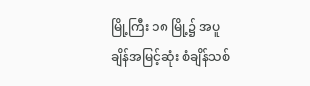မြို့ကြီး ၁၈ မြို့၌ အပူချိန်အမြင့်ဆုံး စံချိန်သစ်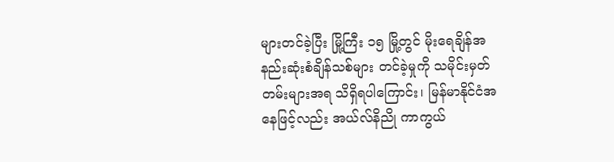များတင်ခဲ့ပြီး မြို့ကြီး ၁၅ မြို့တွင် မိုးရေချိန်အနည်းဆုံးစံချိန်သစ်များ တင်ခဲ့မှုကို သမိုင်းမှတ်တမ်းများအရ သိရှိရပါကြောင်း၊ မြန်မာနိုင်ငံအနေဖြင့်လည်း အယ်လ်နိညို ကာကွယ်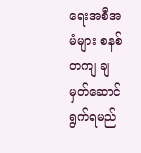ရေးအစီအမံများ စနစ်တကျ ချမှတ်ဆောင်ရွက်ရမည်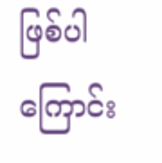ဖြစ်ပါ ကြောင်း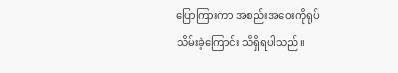ပြောကြားကာ အစည်းအဝေးကိုရုပ်သိမ်းခဲ့ကြောင်း သိရှိရပါသည်။